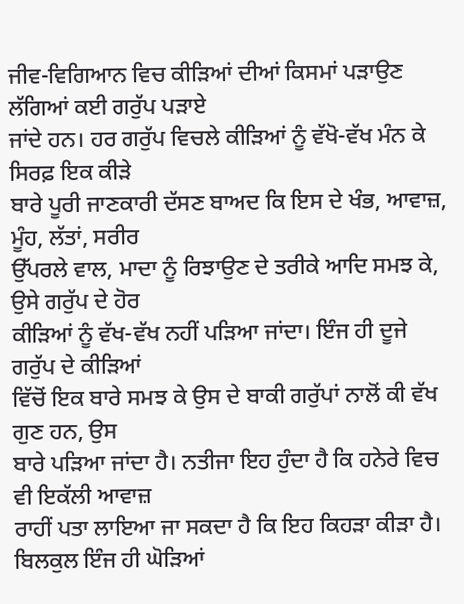ਜੀਵ-ਵਿਗਿਆਨ ਵਿਚ ਕੀੜਿਆਂ ਦੀਆਂ ਕਿਸਮਾਂ ਪੜਾਉਣ ਲੱਗਿਆਂ ਕਈ ਗਰੁੱਪ ਪੜਾਏ
ਜਾਂਦੇ ਹਨ। ਹਰ ਗਰੁੱਪ ਵਿਚਲੇ ਕੀੜਿਆਂ ਨੂੰ ਵੱਖੋ-ਵੱਖ ਮੰਨ ਕੇ ਸਿਰਫ਼ ਇਕ ਕੀੜੇ
ਬਾਰੇ ਪੂਰੀ ਜਾਣਕਾਰੀ ਦੱਸਣ ਬਾਅਦ ਕਿ ਇਸ ਦੇ ਖੰਭ, ਆਵਾਜ਼, ਮੂੰਹ, ਲੱਤਾਂ, ਸਰੀਰ
ਉੱਪਰਲੇ ਵਾਲ, ਮਾਦਾ ਨੂੰ ਰਿਝਾਉਣ ਦੇ ਤਰੀਕੇ ਆਦਿ ਸਮਝ ਕੇ, ਉਸੇ ਗਰੁੱਪ ਦੇ ਹੋਰ
ਕੀੜਿਆਂ ਨੂੰ ਵੱਖ-ਵੱਖ ਨਹੀਂ ਪੜਿਆ ਜਾਂਦਾ। ਇੰਜ ਹੀ ਦੂਜੇ ਗਰੁੱਪ ਦੇ ਕੀੜਿਆਂ
ਵਿੱਚੋਂ ਇਕ ਬਾਰੇ ਸਮਝ ਕੇ ਉਸ ਦੇ ਬਾਕੀ ਗਰੁੱਪਾਂ ਨਾਲੋਂ ਕੀ ਵੱਖ ਗੁਣ ਹਨ, ਉਸ
ਬਾਰੇ ਪੜਿਆ ਜਾਂਦਾ ਹੈ। ਨਤੀਜਾ ਇਹ ਹੁੰਦਾ ਹੈ ਕਿ ਹਨੇਰੇ ਵਿਚ ਵੀ ਇਕੱਲੀ ਆਵਾਜ਼
ਰਾਹੀਂ ਪਤਾ ਲਾਇਆ ਜਾ ਸਕਦਾ ਹੈ ਕਿ ਇਹ ਕਿਹੜਾ ਕੀੜਾ ਹੈ।
ਬਿਲਕੁਲ ਇੰਜ ਹੀ ਘੋੜਿਆਂ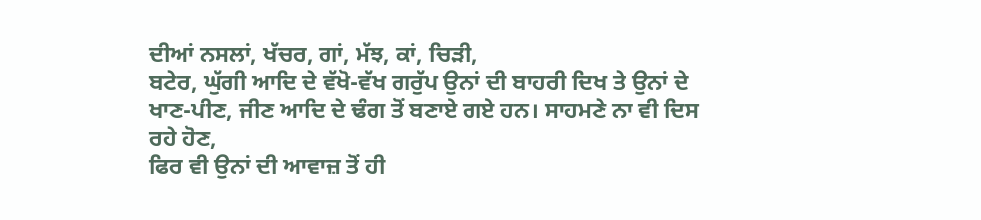ਦੀਆਂ ਨਸਲਾਂ, ਖੱਚਰ, ਗਾਂ, ਮੱਝ, ਕਾਂ, ਚਿੜੀ,
ਬਟੇਰ, ਘੁੱਗੀ ਆਦਿ ਦੇ ਵੱਖੋ-ਵੱਖ ਗਰੁੱਪ ਉਨਾਂ ਦੀ ਬਾਹਰੀ ਦਿਖ ਤੇ ਉਨਾਂ ਦੇ
ਖਾਣ-ਪੀਣ, ਜੀਣ ਆਦਿ ਦੇ ਢੰਗ ਤੋਂ ਬਣਾਏ ਗਏ ਹਨ। ਸਾਹਮਣੇ ਨਾ ਵੀ ਦਿਸ ਰਹੇ ਹੋਣ,
ਫਿਰ ਵੀ ਉਨਾਂ ਦੀ ਆਵਾਜ਼ ਤੋਂ ਹੀ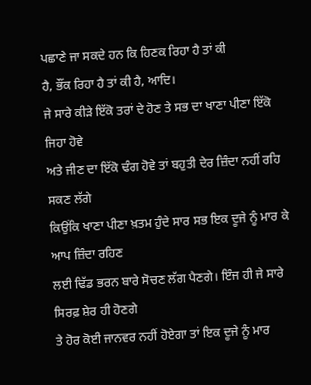ਪਛਾਣੇ ਜਾ ਸਕਦੇ ਹਨ ਕਿ ਹਿਣਕ ਰਿਹਾ ਹੈ ਤਾਂ ਕੀ
ਹੈ, ਭੌਂਕ ਰਿਹਾ ਹੈ ਤਾਂ ਕੀ ਹੈ, ਆਦਿ।
ਜੇ ਸਾਰੇ ਕੀੜੇ ਇੱਕੋ ਤਰਾਂ ਦੇ ਹੋਣ ਤੇ ਸਭ ਦਾ ਖਾਣਾ ਪੀਣਾ ਇੱਕੋ ਜਿਹਾ ਹੋਵੇ
ਅਤੇ ਜੀਣ ਦਾ ਇੱਕੋ ਢੰਗ ਹੋਵੇ ਤਾਂ ਬਹੁਤੀ ਦੇਰ ਜ਼ਿੰਦਾ ਨਹੀਂ ਰਹਿ ਸਕਣ ਲੱਗੇ
ਕਿਉਂਕਿ ਖਾਣਾ ਪੀਣਾ ਖ਼ਤਮ ਹੁੰਦੇ ਸਾਰ ਸਭ ਇਕ ਦੂਜੇ ਨੂੰ ਮਾਰ ਕੇ ਆਪ ਜ਼ਿੰਦਾ ਰਹਿਣ
ਲਈ ਢਿੱਡ ਭਰਨ ਬਾਰੇ ਸੋਚਣ ਲੱਗ ਪੈਣਗੇ। ਇੰਜ ਹੀ ਜੇ ਸਾਰੇ ਸਿਰਫ਼ ਸ਼ੇਰ ਹੀ ਹੋਣਗੇ
ਤੇ ਹੋਰ ਕੋਈ ਜਾਨਵਰ ਨਹੀਂ ਹੋਏਗਾ ਤਾਂ ਇਕ ਦੂਜੇ ਨੂੰ ਮਾਰ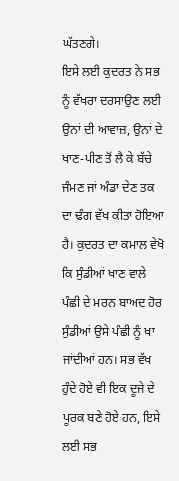ਘੱਤਣਗੇ।
ਇਸੇ ਲਈ ਕੁਦਰਤ ਨੇ ਸਭ ਨੂੰ ਵੱਖਰਾ ਦਰਸਾਉਣ ਲਈ ਉਨਾਂ ਦੀ ਆਵਾਜ਼, ਉਨਾਂ ਦੇ
ਖਾਣ-ਪੀਣ ਤੋਂ ਲੈ ਕੇ ਬੱਚੇ ਜੰਮਣ ਜਾਂ ਅੰਡਾ ਦੇਣ ਤਕ ਦਾ ਢੰਗ ਵੱਖ ਕੀਤਾ ਹੋਇਆ
ਹੈ। ਕੁਦਰਤ ਦਾ ਕਮਾਲ ਵੇਖੋ ਕਿ ਸੁੰਡੀਆਂ ਖਾਣ ਵਾਲੇ ਪੰਛੀ ਦੇ ਮਰਨ ਬਾਅਦ ਹੋਰ
ਸੁੰਡੀਆਂ ਉਸੇ ਪੰਛੀ ਨੂੰ ਖਾ ਜਾਂਦੀਆਂ ਹਨ। ਸਭ ਵੱਖ ਹੁੰਦੇ ਹੋਏ ਵੀ ਇਕ ਦੂਜੇ ਦੇ
ਪੂਰਕ ਬਣੇ ਹੋਏ ਹਨ, ਇਸੇ ਲਈ ਸਭ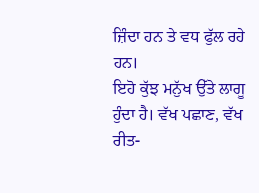ਜ਼ਿੰਦਾ ਹਨ ਤੇ ਵਧ ਫੁੱਲ ਰਹੇ ਹਨ।
ਇਹੋ ਕੁੱਝ ਮਨੁੱਖ ਉੱਤੇ ਲਾਗੂ ਹੁੰਦਾ ਹੈ। ਵੱਖ ਪਛਾਣ, ਵੱਖ ਰੀਤ-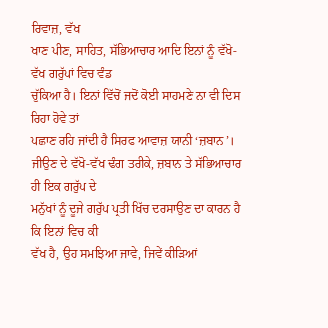ਰਿਵਾਜ਼, ਵੱਖ
ਖਾਣ ਪੀਣ, ਸਾਹਿਤ, ਸੱਭਿਆਚਾਰ ਆਦਿ ਇਨਾਂ ਨੂੰ ਵੱਖੋ-ਵੱਖ ਗਰੁੱਪਾਂ ਵਿਚ ਵੰਡ
ਚੁੱਕਿਆ ਹੈ। ਇਨਾਂ ਵਿੱਚੋਂ ਜਦੋਂ ਕੋਈ ਸਾਹਮਣੇ ਨਾ ਵੀ ਦਿਸ ਰਿਹਾ ਹੋਵੇ ਤਾਂ
ਪਛਾਣ ਰਹਿ ਜਾਂਦੀ ਹੈ ਸਿਰਫ ਆਵਾਜ਼ ਯਾਨੀ ‘ਜ਼ਬਾਨ’।
ਜੀਉਣ ਦੇ ਵੱਖੋ-ਵੱਖ ਢੰਗ ਤਰੀਕੇ, ਜ਼ਬਾਨ ਤੇ ਸੱਭਿਆਚਾਰ ਹੀ ਇਕ ਗਰੁੱਪ ਦੇ
ਮਨੁੱਖਾਂ ਨੂੰ ਦੂਜੇ ਗਰੁੱਪ ਪ੍ਰਤੀ ਖਿੱਚ ਦਰਸਾਉਣ ਦਾ ਕਾਰਨ ਹੈ ਕਿ ਇਨਾਂ ਵਿਚ ਕੀ
ਵੱਖ ਹੈ, ਉਹ ਸਮਝਿਆ ਜਾਵੇ, ਜਿਵੇਂ ਕੀੜਿਆਂ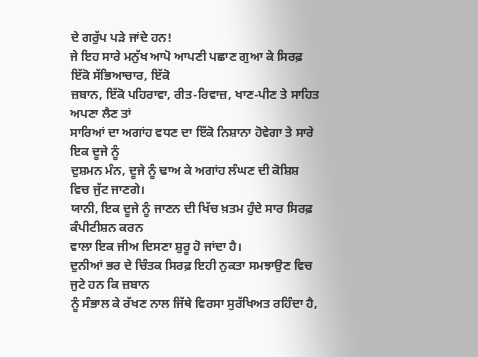ਦੇ ਗਰੁੱਪ ਪੜੇ ਜਾਂਦੇ ਹਨ!
ਜੇ ਇਹ ਸਾਰੇ ਮਨੁੱਖ ਆਪੋ ਆਪਣੀ ਪਛਾਣ ਗੁਆ ਕੇ ਸਿਰਫ਼ ਇੱਕੋ ਸੱਭਿਆਚਾਰ, ਇੱਕੋ
ਜ਼ਬਾਨ, ਇੱਕੋ ਪਹਿਰਾਵਾ, ਰੀਤ-ਰਿਵਾਜ਼, ਖਾਣ-ਪੀਣ ਤੇ ਸਾਹਿਤ ਅਪਣਾ ਲੈਣ ਤਾਂ
ਸਾਰਿਆਂ ਦਾ ਅਗਾਂਹ ਵਧਣ ਦਾ ਇੱਕੋ ਨਿਸ਼ਾਨਾ ਹੋਵੇਗਾ ਤੇ ਸਾਰੇ ਇਕ ਦੂਜੇ ਨੂੰ
ਦੁਸ਼ਮਨ ਮੰਨ, ਦੂਜੇ ਨੂੰ ਢਾਅ ਕੇ ਅਗਾਂਹ ਲੰਘਣ ਦੀ ਕੋਸ਼ਿਸ਼ ਵਿਚ ਜੁੱਟ ਜਾਣਗੇ।
ਯਾਨੀ, ਇਕ ਦੂਜੇ ਨੂੰ ਜਾਣਨ ਦੀ ਖਿੱਚ ਖ਼ਤਮ ਹੁੰਦੇ ਸਾਰ ਸਿਰਫ਼ ਕੰਪੀਟੀਸ਼ਨ ਕਰਨ
ਵਾਲਾ ਇਕ ਜੀਅ ਦਿਸਣਾ ਸ਼ੁਰੂ ਹੋ ਜਾਂਦਾ ਹੈ।
ਦੁਨੀਆਂ ਭਰ ਦੇ ਚਿੰਤਕ ਸਿਰਫ਼ ਇਹੀ ਨੁਕਤਾ ਸਮਝਾਉਣ ਵਿਚ ਜੁਟੇ ਹਨ ਕਿ ਜ਼ਬਾਨ
ਨੂੰ ਸੰਭਾਲ ਕੇ ਰੱਖਣ ਨਾਲ ਜਿੱਥੇ ਵਿਰਸਾ ਸੁਰੱਖਿਅਤ ਰਹਿੰਦਾ ਹੈ,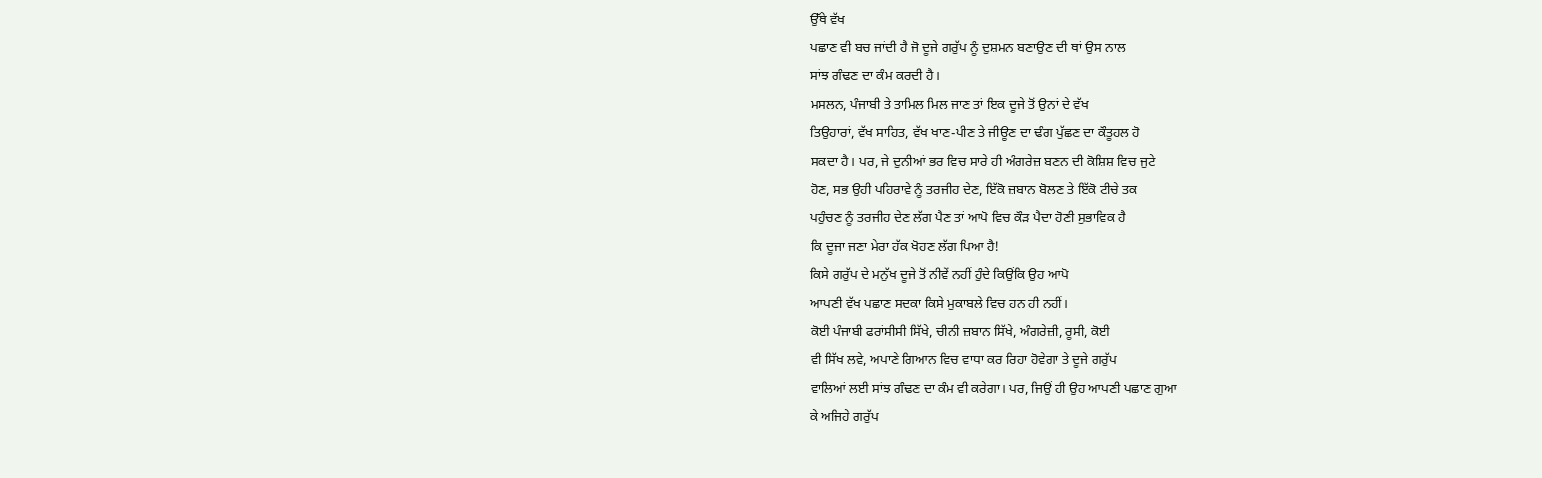ਉੱਥੇ ਵੱਖ
ਪਛਾਣ ਵੀ ਬਚ ਜਾਂਦੀ ਹੈ ਜੋ ਦੂਜੇ ਗਰੁੱਪ ਨੂੰ ਦੁਸ਼ਮਨ ਬਣਾਉਣ ਦੀ ਥਾਂ ਉਸ ਨਾਲ
ਸਾਂਝ ਗੰਢਣ ਦਾ ਕੰਮ ਕਰਦੀ ਹੈ।
ਮਸਲਨ, ਪੰਜਾਬੀ ਤੇ ਤਾਮਿਲ ਮਿਲ ਜਾਣ ਤਾਂ ਇਕ ਦੂਜੇ ਤੋਂ ਉਨਾਂ ਦੇ ਵੱਖ
ਤਿਉਹਾਰਾਂ, ਵੱਖ ਸਾਹਿਤ, ਵੱਖ ਖਾਣ-ਪੀਣ ਤੇ ਜੀਊਣ ਦਾ ਢੰਗ ਪੁੱਛਣ ਦਾ ਕੌਤੂਹਲ ਹੋ
ਸਕਦਾ ਹੈ। ਪਰ, ਜੇ ਦੁਨੀਆਂ ਭਰ ਵਿਚ ਸਾਰੇ ਹੀ ਅੰਗਰੇਜ਼ ਬਣਨ ਦੀ ਕੋਸ਼ਿਸ਼ ਵਿਚ ਜੁਟੇ
ਹੋਣ, ਸਭ ਉਹੀ ਪਹਿਰਾਵੇ ਨੂੰ ਤਰਜੀਹ ਦੇਣ, ਇੱਕੋ ਜ਼ਬਾਨ ਬੋਲਣ ਤੇ ਇੱਕੋ ਟੀਚੇ ਤਕ
ਪਹੁੰਚਣ ਨੂੰ ਤਰਜੀਹ ਦੇਣ ਲੱਗ ਪੈਣ ਤਾਂ ਆਪੋ ਵਿਚ ਕੌੜ ਪੈਦਾ ਹੋਣੀ ਸੁਭਾਵਿਕ ਹੈ
ਕਿ ਦੂਜਾ ਜਣਾ ਮੇਰਾ ਹੱਕ ਖੋਹਣ ਲੱਗ ਪਿਆ ਹੈ!
ਕਿਸੇ ਗਰੁੱਪ ਦੇ ਮਨੁੱਖ ਦੂਜੇ ਤੋਂ ਨੀਵੇਂ ਨਹੀਂ ਹੁੰਦੇ ਕਿਉਂਕਿ ਉਹ ਆਪੋ
ਆਪਣੀ ਵੱਖ ਪਛਾਣ ਸਦਕਾ ਕਿਸੇ ਮੁਕਾਬਲੇ ਵਿਚ ਹਨ ਹੀ ਨਹੀਂ।
ਕੋਈ ਪੰਜਾਬੀ ਫਰਾਂਸੀਸੀ ਸਿੱਖੇ, ਚੀਨੀ ਜ਼ਬਾਨ ਸਿੱਖੇ, ਅੰਗਰੇਜ਼ੀ, ਰੂਸੀ, ਕੋਈ
ਵੀ ਸਿੱਖ ਲਵੇ, ਅਪਾਣੇ ਗਿਆਨ ਵਿਚ ਵਾਧਾ ਕਰ ਰਿਹਾ ਹੋਵੇਗਾ ਤੇ ਦੂਜੇ ਗਰੁੱਪ
ਵਾਲਿਆਂ ਲਈ ਸਾਂਝ ਗੰਢਣ ਦਾ ਕੰਮ ਵੀ ਕਰੇਗਾ। ਪਰ, ਜਿਉਂ ਹੀ ਉਹ ਆਪਣੀ ਪਛਾਣ ਗੁਆ
ਕੇ ਅਜਿਹੇ ਗਰੁੱਪ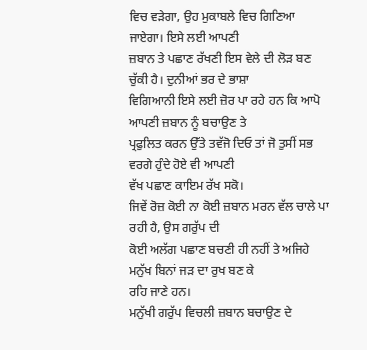ਵਿਚ ਵੜੇਗਾ, ਉਹ ਮੁਕਾਬਲੇ ਵਿਚ ਗਿਣਿਆ ਜਾਏਗਾ। ਇਸੇ ਲਈ ਆਪਣੀ
ਜ਼ਬਾਨ ਤੇ ਪਛਾਣ ਰੱਖਣੀ ਇਸ ਵੇਲੇ ਦੀ ਲੋੜ ਬਣ ਚੁੱਕੀ ਹੈ। ਦੁਨੀਆਂ ਭਰ ਦੇ ਭਾਸ਼ਾ
ਵਿਗਿਆਨੀ ਇਸੇ ਲਈ ਜ਼ੋਰ ਪਾ ਰਹੇ ਹਨ ਕਿ ਆਪੋ ਆਪਣੀ ਜ਼ਬਾਨ ਨੂੰ ਬਚਾਉਣ ਤੇ
ਪ੍ਰਫੁਲਿਤ ਕਰਨ ਉੱਤੇ ਤਵੱਜੋ ਦਿਓ ਤਾਂ ਜੋ ਤੁਸੀਂ ਸਭ ਵਰਗੇ ਹੁੰਦੇ ਹੋਏ ਵੀ ਆਪਣੀ
ਵੱਖ ਪਛਾਣ ਕਾਇਮ ਰੱਖ ਸਕੋ।
ਜਿਵੇਂ ਰੋਜ਼ ਕੋਈ ਨਾ ਕੋਈ ਜ਼ਬਾਨ ਮਰਨ ਵੱਲ ਚਾਲੇ ਪਾ ਰਹੀ ਹੈ, ਉਸ ਗਰੁੱਪ ਦੀ
ਕੋਈ ਅਲੱਗ ਪਛਾਣ ਬਚਣੀ ਹੀ ਨਹੀਂ ਤੇ ਅਜਿਹੇ ਮਨੁੱਖ ਬਿਨਾਂ ਜੜ ਦਾ ਰੁਖ ਬਣ ਕੇ
ਰਹਿ ਜਾਣੇ ਹਨ।
ਮਨੁੱਖੀ ਗਰੁੱਪ ਵਿਚਲੀ ਜ਼ਬਾਨ ਬਚਾਉਣ ਦੇ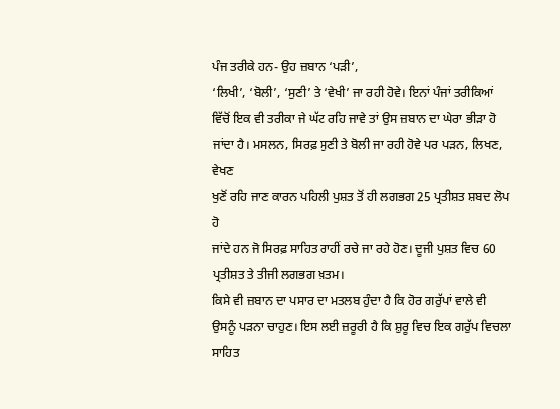ਪੰਜ ਤਰੀਕੇ ਹਨ- ਉਹ ਜ਼ਬਾਨ ‘ਪੜੀ’,
‘ਲਿਖੀ’, ‘ਬੋਲੀ’, ‘ਸੁਣੀ’ ਤੇ ‘ਵੇਖੀ’ ਜਾ ਰਹੀ ਹੋਵੇ। ਇਨਾਂ ਪੰਜਾਂ ਤਰੀਕਿਆਂ
ਵਿੱਚੋਂ ਇਕ ਵੀ ਤਰੀਕਾ ਜੇ ਘੱਟ ਰਹਿ ਜਾਵੇ ਤਾਂ ਉਸ ਜ਼ਬਾਨ ਦਾ ਘੇਰਾ ਭੀੜਾ ਹੋ
ਜਾਂਦਾ ਹੈ। ਮਸਲਨ, ਸਿਰਫ਼ ਸੁਣੀ ਤੇ ਬੋਲੀ ਜਾ ਰਹੀ ਹੋਵੇ ਪਰ ਪੜਨ, ਲਿਖਣ, ਵੇਖਣ
ਖੁਣੋਂ ਰਹਿ ਜਾਣ ਕਾਰਨ ਪਹਿਲੀ ਪੁਸ਼ਤ ਤੋਂ ਹੀ ਲਗਭਗ 25 ਪ੍ਰਤੀਸ਼ਤ ਸ਼ਬਦ ਲੋਪ ਹੋ
ਜਾਂਦੇ ਹਨ ਜੋ ਸਿਰਫ਼ ਸਾਹਿਤ ਰਾਹੀਂ ਰਚੇ ਜਾ ਰਹੇ ਹੋਣ। ਦੂਜੀ ਪੁਸ਼ਤ ਵਿਚ 60
ਪ੍ਰਤੀਸ਼ਤ ਤੇ ਤੀਜੀ ਲਗਭਗ ਖ਼ਤਮ।
ਕਿਸੇ ਵੀ ਜ਼ਬਾਨ ਦਾ ਪਸਾਰ ਦਾ ਮਤਲਬ ਹੁੰਦਾ ਹੈ ਕਿ ਹੋਰ ਗਰੁੱਪਾਂ ਵਾਲੇ ਵੀ
ਉਸਨੂੰ ਪੜਨਾ ਚਾਹੁਣ। ਇਸ ਲਈ ਜ਼ਰੂਰੀ ਹੈ ਕਿ ਸ਼ੁਰੂ ਵਿਚ ਇਕ ਗਰੁੱਪ ਵਿਚਲਾ ਸਾਹਿਤ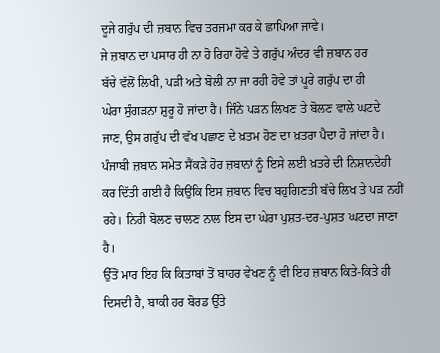ਦੂਜੇ ਗਰੁੱਪ ਦੀ ਜ਼ਬਾਨ ਵਿਚ ਤਰਜਮਾ ਕਰ ਕੇ ਛਾਪਿਆ ਜਾਵੇ।
ਜੇ ਜ਼ਬਾਨ ਦਾ ਪਸਾਰ ਹੀ ਨਾ ਹੋ ਰਿਹਾ ਹੋਵੇ ਤੇ ਗਰੁੱਪ ਅੰਦਰ ਵੀ ਜ਼ਬਾਨ ਹਰ
ਬੱਚੇ ਵੱਲੋਂ ਲਿਖੀ, ਪੜੀ ਅਤੇ ਬੋਲੀ ਨਾ ਜਾ ਰਹੀ ਹੋਵੇ ਤਾਂ ਪੂਰੇ ਗਰੁੱਪ ਦਾ ਹੀ
ਘੇਰਾ ਸੁੰਗੜਨਾ ਸ਼ੁਰੂ ਹੋ ਜਾਂਦਾ ਹੈ। ਜਿੰਨੇ ਪੜਨ ਲਿਖਣ ਤੇ ਬੋਲਣ ਵਾਲੇ ਘਟਦੇ
ਜਾਣ, ਉਸ ਗਰੁੱਪ ਦੀ ਵੱਖ ਪਛਾਣ ਦੇ ਖ਼ਤਮ ਹੋਣ ਦਾ ਖ਼ਤਰਾ ਪੈਦਾ ਹੋ ਜਾਂਦਾ ਹੈ।
ਪੰਜਾਬੀ ਜ਼ਬਾਨ ਸਮੇਤ ਸੈਂਕੜੇ ਹੋਰ ਜ਼ਬਾਨਾਂ ਨੂੰ ਇਸੇ ਲਈ ਖ਼ਤਰੇ ਦੀ ਨਿਸ਼ਾਨਦੇਹੀ
ਕਰ ਦਿੱਤੀ ਗਈ ਹੈ ਕਿਉਂਕਿ ਇਸ ਜ਼ਬਾਨ ਵਿਚ ਬਹੁਗਿਣਤੀ ਬੱਚੇ ਲਿਖ ਤੇ ਪੜ ਨਹੀਂ
ਰਹੇ। ਨਿਰੀ ਬੋਲਣ ਚਾਲਣ ਨਾਲ ਇਸ ਦਾ ਘੇਰਾ ਪੁਸ਼ਤ-ਦਰ-ਪੁਸ਼ਤ ਘਟਦਾ ਜਾਣਾ ਹੈ।
ਉੱਤੋਂ ਮਾਰ ਇਹ ਕਿ ਕਿਤਾਬਾਂ ਤੋਂ ਬਾਹਰ ਵੇਖਣ ਨੂੰ ਵੀ ਇਹ ਜ਼ਬਾਨ ਕਿਤੇ-ਕਿਤੇ ਹੀ
ਦਿਸਦੀ ਹੈ, ਬਾਕੀ ਹਰ ਬੋਰਡ ਉੱਤੇ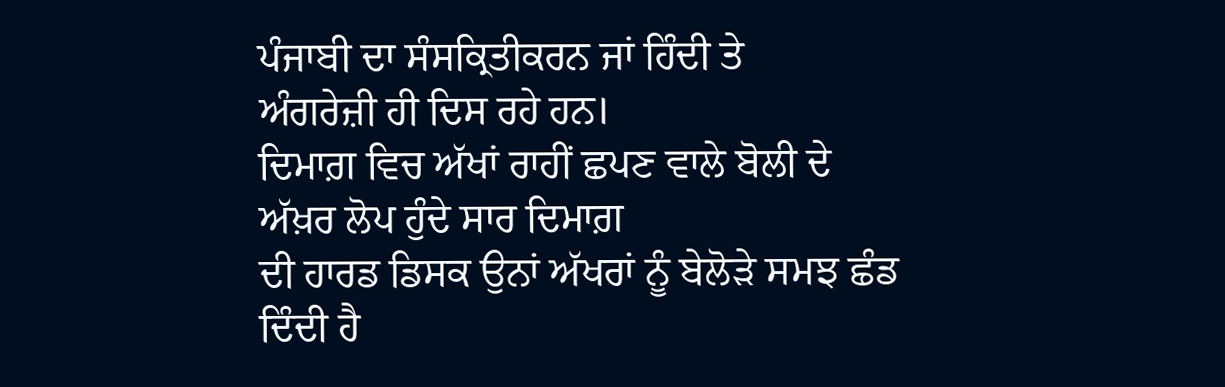ਪੰਜਾਬੀ ਦਾ ਸੰਸਕ੍ਰਿਤੀਕਰਨ ਜਾਂ ਹਿੰਦੀ ਤੇ
ਅੰਗਰੇਜ਼ੀ ਹੀ ਦਿਸ ਰਹੇ ਹਨ।
ਦਿਮਾਗ਼ ਵਿਚ ਅੱਖਾਂ ਰਾਹੀਂ ਛਪਣ ਵਾਲੇ ਬੋਲੀ ਦੇ ਅੱਖ਼ਰ ਲੋਪ ਹੁੰਦੇ ਸਾਰ ਦਿਮਾਗ਼
ਦੀ ਹਾਰਡ ਡਿਸਕ ਉਨਾਂ ਅੱਖਰਾਂ ਨੂੰ ਬੇਲੋੜੇ ਸਮਝ ਛੰਡ ਦਿੰਦੀ ਹੈ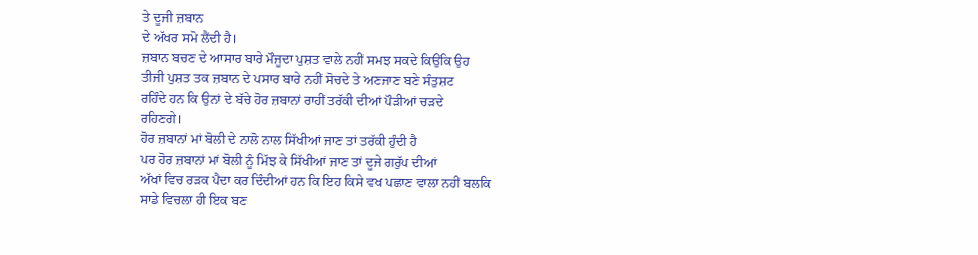ਤੇ ਦੂਜੀ ਜ਼ਬਾਨ
ਦੇ ਅੱਖਰ ਸਮੋ ਲੈਂਦੀ ਹੈ।
ਜ਼ਬਾਨ ਬਚਣ ਦੇ ਆਸਾਰ ਬਾਰੇ ਮੌਜੂਦਾ ਪੁਸ਼ਤ ਵਾਲੇ ਨਹੀਂ ਸਮਝ ਸਕਦੇ ਕਿਉਂਕਿ ਉਹ
ਤੀਜੀ ਪੁਸ਼ਤ ਤਕ ਜ਼ਬਾਨ ਦੇ ਪਸਾਰ ਬਾਰੇ ਨਹੀਂ ਸੋਚਦੇ ਤੇ ਅਣਜਾਣ ਬਣੇ ਸੰਤੁਸ਼ਟ
ਰਹਿੰਦੇ ਹਨ ਕਿ ਉਨਾਂ ਦੇ ਬੱਚੇ ਹੋਰ ਜ਼ਬਾਨਾਂ ਰਾਹੀਂ ਤਰੱਕੀ ਦੀਆਂ ਪੌੜੀਆਂ ਚੜਦੇ
ਰਹਿਣਗੇ।
ਹੋਰ ਜ਼ਬਾਨਾਂ ਮਾਂ ਬੋਲੀ ਦੇ ਨਾਲੋ ਨਾਲ ਸਿੱਖੀਆਂ ਜਾਣ ਤਾਂ ਤਰੱਕੀ ਹੁੰਦੀ ਹੈ
ਪਰ ਹੋਰ ਜ਼ਬਾਨਾਂ ਮਾਂ ਬੋਲੀ ਨੂੰ ਮਿੱਝ ਕੇ ਸਿੱਖੀਆਂ ਜਾਣ ਤਾਂ ਦੂਜੇ ਗਰੁੱਪ ਦੀਆਂ
ਅੱਖਾਂ ਵਿਚ ਰੜਕ ਪੈਦਾ ਕਰ ਦਿੰਦੀਆਂ ਹਨ ਕਿ ਇਹ ਕਿਸੇ ਵਖ ਪਛਾਣ ਵਾਲਾ ਨਹੀਂ ਬਲਕਿ
ਸਾਡੇ ਵਿਚਲਾ ਹੀ ਇਕ ਬਣ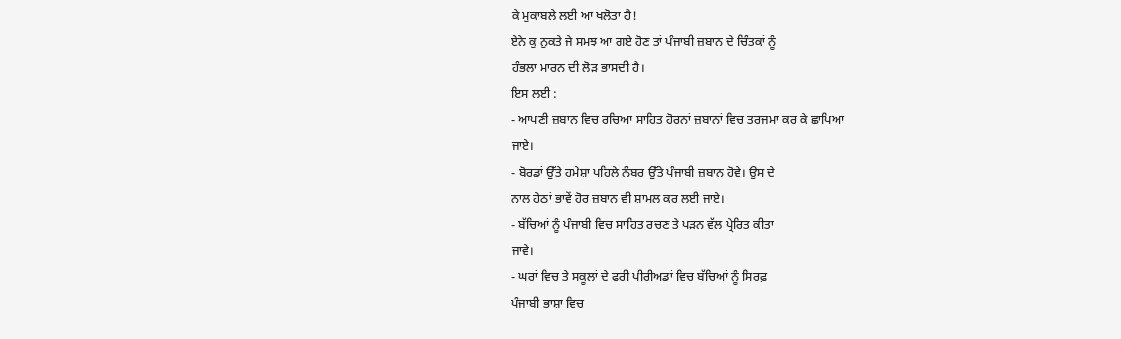ਕੇ ਮੁਕਾਬਲੇ ਲਈ ਆ ਖਲੋਤਾ ਹੈ!
ਏਨੇ ਕੁ ਨੁਕਤੇ ਜੇ ਸਮਝ ਆ ਗਏ ਹੋਣ ਤਾਂ ਪੰਜਾਬੀ ਜ਼ਬਾਨ ਦੇ ਚਿੰਤਕਾਂ ਨੂੰ
ਹੰਭਲਾ ਮਾਰਨ ਦੀ ਲੋੜ ਭਾਸਦੀ ਹੈ।
ਇਸ ਲਈ :
- ਆਪਣੀ ਜ਼ਬਾਨ ਵਿਚ ਰਚਿਆ ਸਾਹਿਤ ਹੋਰਨਾਂ ਜ਼ਬਾਨਾਂ ਵਿਚ ਤਰਜਮਾ ਕਰ ਕੇ ਛਾਪਿਆ
ਜਾਏ।
- ਬੋਰਡਾਂ ਉੱਤੇ ਹਮੇਸ਼ਾ ਪਹਿਲੇ ਨੰਬਰ ਉੱਤੇ ਪੰਜਾਬੀ ਜ਼ਬਾਨ ਹੋਵੇ। ਉਸ ਦੇ
ਨਾਲ ਹੇਠਾਂ ਭਾਵੇਂ ਹੋਰ ਜ਼ਬਾਨ ਵੀ ਸ਼ਾਮਲ ਕਰ ਲਈ ਜਾਏ।
- ਬੱਚਿਆਂ ਨੂੰ ਪੰਜਾਬੀ ਵਿਚ ਸਾਹਿਤ ਰਚਣ ਤੇ ਪੜਨ ਵੱਲ ਪ੍ਰੇਰਿਤ ਕੀਤਾ
ਜਾਵੇ।
- ਘਰਾਂ ਵਿਚ ਤੇ ਸਕੂਲਾਂ ਦੇ ਫਰੀ ਪੀਰੀਅਡਾਂ ਵਿਚ ਬੱਚਿਆਂ ਨੂੰ ਸਿਰਫ਼
ਪੰਜਾਬੀ ਭਾਸ਼ਾ ਵਿਚ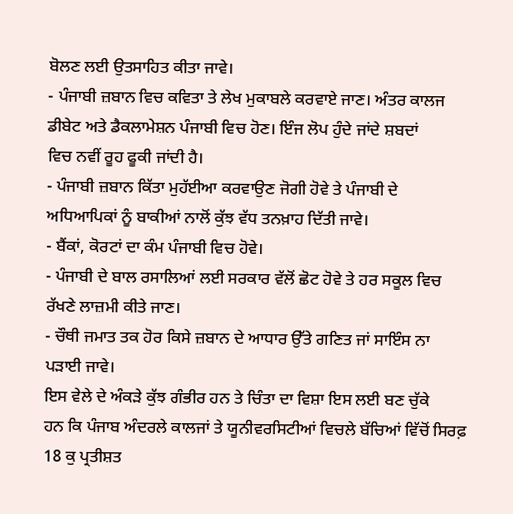ਬੋਲਣ ਲਈ ਉਤਸਾਹਿਤ ਕੀਤਾ ਜਾਵੇ।
- ਪੰਜਾਬੀ ਜ਼ਬਾਨ ਵਿਚ ਕਵਿਤਾ ਤੇ ਲੇਖ ਮੁਕਾਬਲੇ ਕਰਵਾਏ ਜਾਣ। ਅੰਤਰ ਕਾਲਜ
ਡੀਬੇਟ ਅਤੇ ਡੈਕਲਾਮੇਸ਼ਨ ਪੰਜਾਬੀ ਵਿਚ ਹੋਣ। ਇੰਜ ਲੋਪ ਹੁੰਦੇ ਜਾਂਦੇ ਸ਼ਬਦਾਂ
ਵਿਚ ਨਵੀਂ ਰੂਹ ਫੂਕੀ ਜਾਂਦੀ ਹੈ।
- ਪੰਜਾਬੀ ਜ਼ਬਾਨ ਕਿੱਤਾ ਮੁਹੱਈਆ ਕਰਵਾਉਣ ਜੋਗੀ ਹੋਵੇ ਤੇ ਪੰਜਾਬੀ ਦੇ
ਅਧਿਆਪਿਕਾਂ ਨੂੰ ਬਾਕੀਆਂ ਨਾਲੋਂ ਕੁੱਝ ਵੱਧ ਤਨਖ਼ਾਹ ਦਿੱਤੀ ਜਾਵੇ।
- ਬੈਂਕਾਂ, ਕੋਰਟਾਂ ਦਾ ਕੰਮ ਪੰਜਾਬੀ ਵਿਚ ਹੋਵੇ।
- ਪੰਜਾਬੀ ਦੇ ਬਾਲ ਰਸਾਲਿਆਂ ਲਈ ਸਰਕਾਰ ਵੱਲੋਂ ਛੋਟ ਹੋਵੇ ਤੇ ਹਰ ਸਕੂਲ ਵਿਚ
ਰੱਖਣੇ ਲਾਜ਼ਮੀ ਕੀਤੇ ਜਾਣ।
- ਚੌਥੀ ਜਮਾਤ ਤਕ ਹੋਰ ਕਿਸੇ ਜ਼ਬਾਨ ਦੇ ਆਧਾਰ ਉੱਤੇ ਗਣਿਤ ਜਾਂ ਸਾਇੰਸ ਨਾ
ਪੜਾਈ ਜਾਵੇ।
ਇਸ ਵੇਲੇ ਦੇ ਅੰਕੜੇ ਕੁੱਝ ਗੰਭੀਰ ਹਨ ਤੇ ਚਿੰਤਾ ਦਾ ਵਿਸ਼ਾ ਇਸ ਲਈ ਬਣ ਚੁੱਕੇ
ਹਨ ਕਿ ਪੰਜਾਬ ਅੰਦਰਲੇ ਕਾਲਜਾਂ ਤੇ ਯੂਨੀਵਰਸਿਟੀਆਂ ਵਿਚਲੇ ਬੱਚਿਆਂ ਵਿੱਚੋਂ ਸਿਰਫ਼
18 ਕੁ ਪ੍ਰਤੀਸ਼ਤ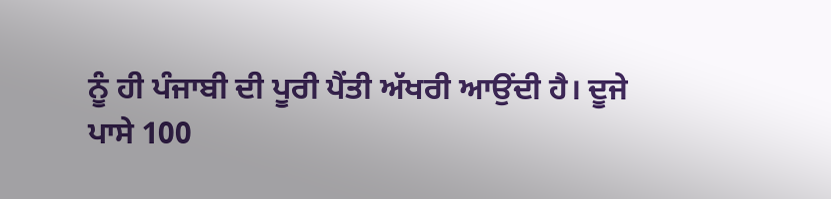ਨੂੰ ਹੀ ਪੰਜਾਬੀ ਦੀ ਪੂਰੀ ਪੈਂਤੀ ਅੱਖਰੀ ਆਉਂਦੀ ਹੈ। ਦੂਜੇ
ਪਾਸੇ 100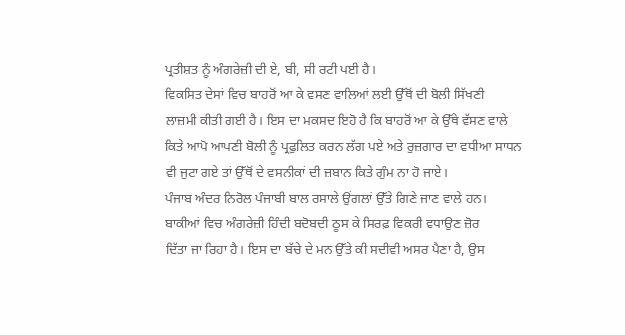ਪ੍ਰਤੀਸ਼ਤ ਨੂੰ ਅੰਗਰੇਜ਼ੀ ਦੀ ਏ, ਬੀ, ਸੀ ਰਟੀ ਪਈ ਹੈ।
ਵਿਕਸਿਤ ਦੇਸਾਂ ਵਿਚ ਬਾਹਰੋਂ ਆ ਕੇ ਵਸਣ ਵਾਲਿਆਂ ਲਈ ਉੱਥੋਂ ਦੀ ਬੋਲੀ ਸਿੱਖਣੀ
ਲਾਜ਼ਮੀ ਕੀਤੀ ਗਈ ਹੈ। ਇਸ ਦਾ ਮਕਸਦ ਇਹੋ ਹੈ ਕਿ ਬਾਹਰੋਂ ਆ ਕੇ ਉੱਥੇ ਵੱਸਣ ਵਾਲੇ
ਕਿਤੇ ਆਪੋ ਆਪਣੀ ਬੋਲੀ ਨੂੰ ਪ੍ਰਫੁਲਿਤ ਕਰਨ ਲੱਗ ਪਏ ਅਤੇ ਰੁਜ਼ਗਾਰ ਦਾ ਵਧੀਆ ਸਾਧਨ
ਵੀ ਜੁਟਾ ਗਏ ਤਾਂ ਉੱਥੋਂ ਦੇ ਵਸਨੀਕਾਂ ਦੀ ਜ਼ਬਾਨ ਕਿਤੇ ਗੁੰਮ ਨਾ ਹੋ ਜਾਏ।
ਪੰਜਾਬ ਅੰਦਰ ਨਿਰੋਲ ਪੰਜਾਬੀ ਬਾਲ ਰਸਾਲੇ ਉਂਗਲਾਂ ਉੱਤੇ ਗਿਣੇ ਜਾਣ ਵਾਲੇ ਹਨ।
ਬਾਕੀਆਂ ਵਿਚ ਅੰਗਰੇਜ਼ੀ ਹਿੰਦੀ ਬਦੋਬਦੀ ਠੂਸ ਕੇ ਸਿਰਫ਼ ਵਿਕਰੀ ਵਧਾਉਣ ਜ਼ੋਰ
ਦਿੱਤਾ ਜਾ ਰਿਹਾ ਹੈ। ਇਸ ਦਾ ਬੱਚੇ ਦੇ ਮਨ ਉੱਤੇ ਕੀ ਸਦੀਵੀ ਅਸਰ ਪੈਣਾ ਹੈ, ਉਸ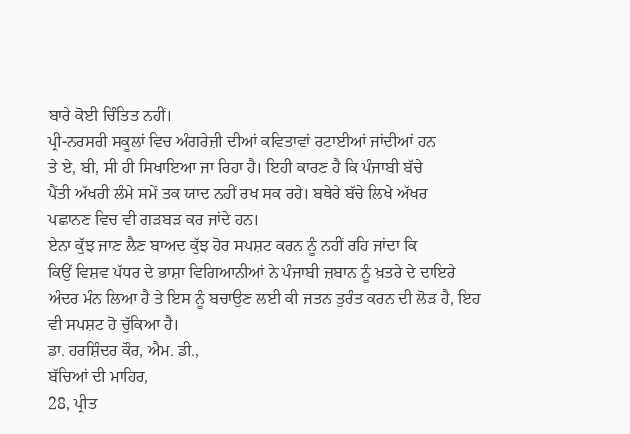ਬਾਰੇ ਕੋਈ ਚਿੰਤਿਤ ਨਹੀਂ।
ਪ੍ਰੀ-ਨਰਸਰੀ ਸਕੂਲਾਂ ਵਿਚ ਅੰਗਰੇਜ਼ੀ ਦੀਆਂ ਕਵਿਤਾਵਾਂ ਰਟਾਈਆਂ ਜਾਂਦੀਆਂ ਹਨ
ਤੇ ਏ, ਬੀ, ਸੀ ਹੀ ਸਿਖਾਇਆ ਜਾ ਰਿਹਾ ਹੈ। ਇਹੀ ਕਾਰਣ ਹੈ ਕਿ ਪੰਜਾਬੀ ਬੱਚੇ
ਪੈਂਤੀ ਅੱਖਰੀ ਲੰਮੇ ਸਮੇਂ ਤਕ ਯਾਦ ਨਹੀਂ ਰਖ ਸਕ ਰਹੇ। ਬਥੇਰੇ ਬੱਚੇ ਲਿਖੇ ਅੱਖਰ
ਪਛਾਨਣ ਵਿਚ ਵੀ ਗੜਬੜ ਕਰ ਜਾਂਦੇ ਹਨ।
ਏਨਾ ਕੁੱਝ ਜਾਣ ਲੈਣ ਬਾਅਦ ਕੁੱਝ ਹੋਰ ਸਪਸ਼ਟ ਕਰਨ ਨੂੰ ਨਹੀਂ ਰਹਿ ਜਾਂਦਾ ਕਿ
ਕਿਉਂ ਵਿਸ਼ਵ ਪੱਧਰ ਦੇ ਭਾਸ਼ਾ ਵਿਗਿਆਨੀਆਂ ਨੇ ਪੰਜਾਬੀ ਜ਼ਬਾਨ ਨੂੰ ਖ਼ਤਰੇ ਦੇ ਦਾਇਰੇ
ਅੰਦਰ ਮੰਨ ਲਿਆ ਹੈ ਤੇ ਇਸ ਨੂੰ ਬਚਾਉਣ ਲਈ ਕੀ ਜਤਨ ਤੁਰੰਤ ਕਰਨ ਦੀ ਲੋੜ ਹੈ, ਇਹ
ਵੀ ਸਪਸ਼ਟ ਹੋ ਚੁੱਕਿਆ ਹੈ।
ਡਾ. ਹਰਸ਼ਿੰਦਰ ਕੌਰ, ਐਮ. ਡੀ.,
ਬੱਚਿਆਂ ਦੀ ਮਾਹਿਰ,
28, ਪ੍ਰੀਤ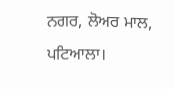ਨਗਰ, ਲੋਅਰ ਮਾਲ,
ਪਟਿਆਲਾ।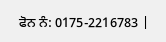ਫੋਨ ਨੰ: 0175-2216783 |